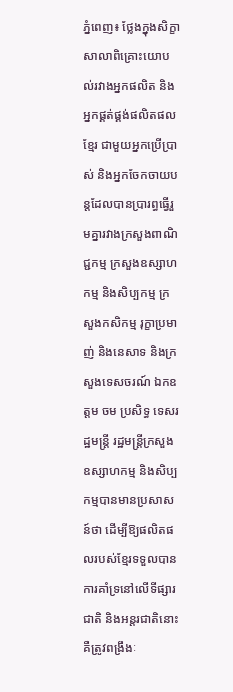ភ្នំពេញ៖ ថ្លែងក្នុងសិក្ខាសាលាពិគ្រោះយោបល់រវាងអ្នកផលិត និងអ្នកផ្គត់ផ្គង់ផលិតផលខ្មែរ ជាមួយអ្នកប្រើប្រាស់ និងអ្នកចែកចាយបន្តដែលបានប្រារព្ធធ្វើរួមគ្នារវាងក្រសួងពាណិជ្ជកម្ម ក្រសួងឧស្សាហកម្ម និងសិប្បកម្ម ក្រសួងកសិកម្ម រុក្ខាប្រមាញ់ និងនេសាទ និងក្រសួងទេសចរណ៍ ឯកឧត្តម ចម ប្រសិទ្ធ ទេសរដ្ឋមន្ត្រី រដ្ឋមន្ត្រីក្រសួងឧស្សាហកម្ម និងសិប្បកម្មបានមានប្រសាសន៍ថា ដើម្បីឱ្យផលិតផលរបស់ខ្មែរទទួលបានការគាំទ្រនៅលើទីផ្សារជាតិ និងអន្តរជាតិនោះគឺត្រូវពង្រឹងៈ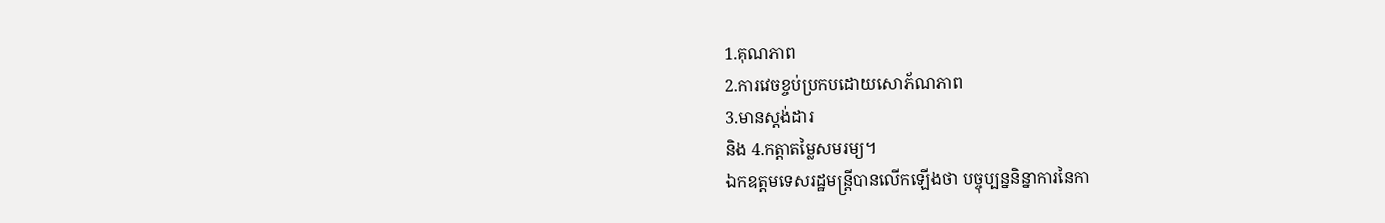1.គុណភាព
2.ការវេចខ្ចប់ប្រកបដោយសោភ័ណភាព
3.មានស្តង់ដារ
និង 4.កត្តាតម្លៃសមរម្យ។
ឯកឧត្តមទេសរដ្ឋមន្ត្រីបានលើកឡើងថា បច្ចុប្បន្ននិន្នាការនៃកា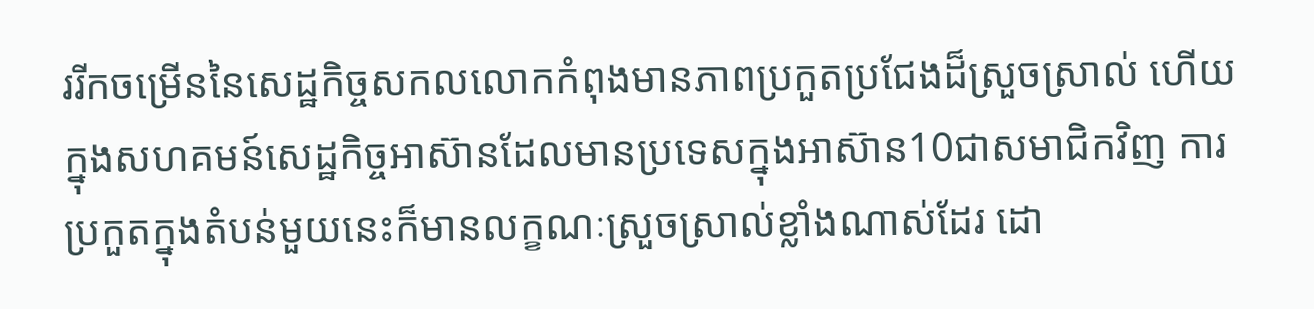ររីកចម្រើននៃសេដ្ឋកិច្ចសកលលោកកំពុងមានភាពប្រកួតប្រជែងដ៏ស្រួចស្រាល់ ហើយក្នុងសហគមន៍សេដ្ឋកិច្ចអាស៊ានដែលមានប្រទេសក្នុងអាស៊ាន10ជាសមាជិកវិញ ការប្រកួតក្នុងតំបន់មួយនេះក៏មានលក្ខណៈស្រួចស្រាល់ខ្លាំងណាស់ដែរ ដោ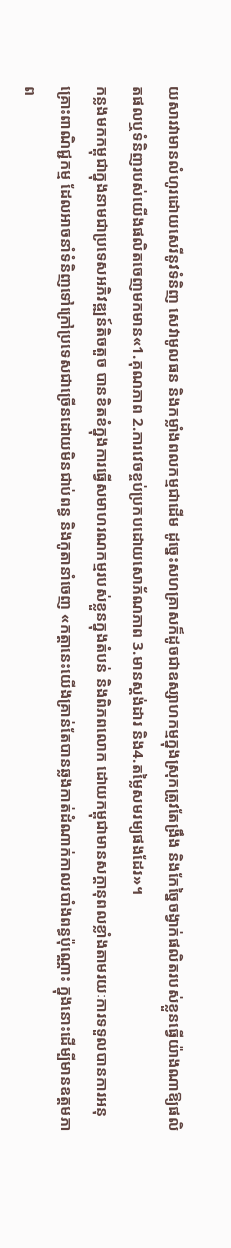យសារវាមានលំហូរដោយសេរីនូវទំនិញ សេវាមូលធន និងកម្លាំងពលកម្មជាដើម ដូច្នេះសហគ្រាសក៏ដូចជាឧស្សាហកម្មក្នុងស្រុកត្រូវតែង្រឹង និងកែច្នៃចង្វាក់ផលិតរបស់ខ្លួនធ្វើយ៉ាងណាឱ្យផលិតផលឬទំនិញរបស់យើងផលិតចេញមកមាន«1.គុណភាព 2.ការវេចខ្ចប់ប្រកបដោយសោភ័ណភាព 3.មានស្តង់ដារ និង4.តម្លៃសមរម្យផងដែរ»។
កន្លងមកកម្ពុជាក្នុងនាមជាប្រទេសអភិវឌ្ឍន៍តិចតួច បានខិតខំក្នុងការធ្វើសមាហរណកម្មរបស់ខ្លួនក្នុងតំបន់ និងពិភពលោក ដោយកម្ពុជាមានសក្តានុពលខ្លាំងតាមរយៈការទទួលបានការអនុគ្រោះពាណិជ្ជកម្ម ដែលអាចនាំទំនិញទៅក្រៅប្រទេសជាច្រើនដោយមិនជាប់ពន្ធ និងកូតានាំចេញ «កត្តានេះយើងគ្រាន់តែបានឆ្លងកាត់ដំណាក់កាលរបាំងពន្ធប៉ុណ្ណោះ ក្នុងនោះដើម្បីមានឧត្តមភាព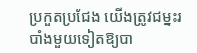ប្រកួតប្រជែង យើងត្រូវជម្នះរបាំងមួយទៀតឱ្យបា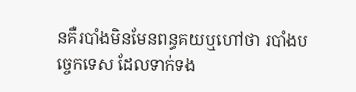នគឺរបាំងមិនមែនពន្ធគយឬហៅថា របាំងបច្ចេកទេស ដែលទាក់ទង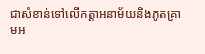ជាសំខាន់ទៅលើកត្តាអនាម័យនិងភូតគ្រាមអ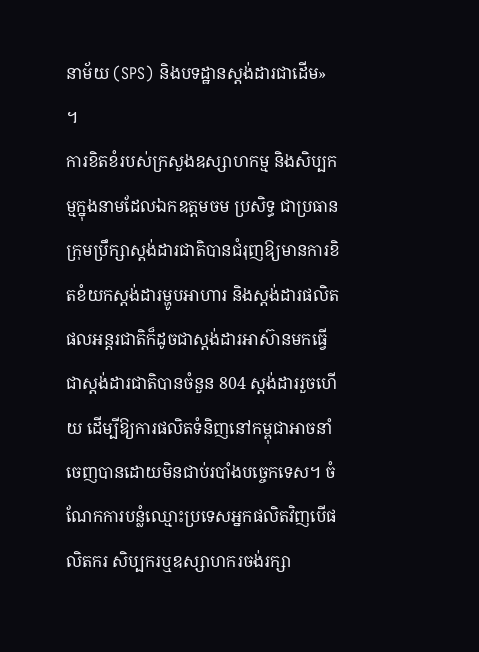នាម័យ (SPS) និងបទដ្ឋានស្តង់ដារជាដើម» ។
ការខិតខំរបស់ក្រសួងឧស្សាហកម្ម និងសិប្បកម្មក្នុងនាមដែលឯកឧត្តមចម ប្រសិទ្ធ ជាប្រធានក្រុមប្រឹក្សាស្តង់ដារជាតិបានជំរុញឱ្យមានការខិតខំយកស្តង់ដារម្ហូបអាហារ និងស្តង់ដារផលិតផលអន្តរជាតិក៏ដូចជាស្តង់ដារអាស៊ានមកធ្វើជាស្តង់ដារជាតិបានចំនួន 804 ស្តង់ដាររួចហើយ ដើម្បីឱ្យការផលិតទំនិញនៅកម្ពុជាអាចនាំចេញបានដោយមិនជាប់របាំងបច្ចេកទេស។ ចំណែកការបន្លំឈ្មោះប្រទេសអ្នកផលិតវិញបើផលិតករ សិប្បករឬឧស្សាហករចង់រក្សា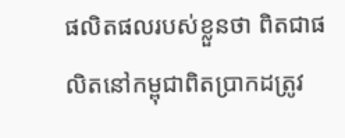ផលិតផលរបស់ខ្លួនថា ពិតជាផលិតនៅកម្ពុជាពិតប្រាកដត្រូវ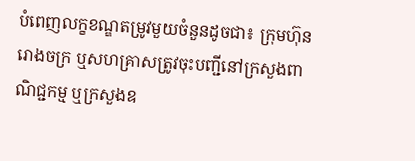បំពេញលក្ខខណ្ឌតម្រូវមួយចំនួនដូចជា៖ ក្រុមហ៊ុន រោងចក្រ ឬសហគ្រាសត្រូវចុះបញ្ជីនៅក្រសួងពាណិជ្ជកម្ម ឬក្រសួងឧ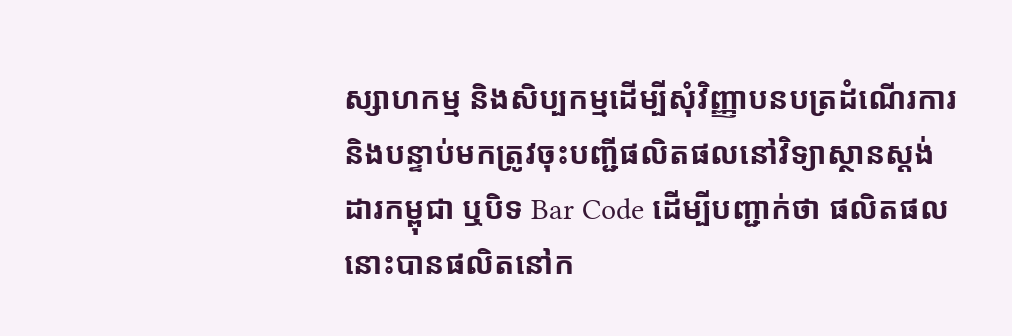ស្សាហកម្ម និងសិប្បកម្មដើម្បីសុំវិញ្ញាបនបត្រដំណើរការ និងបន្ទាប់មកត្រូវចុះបញ្ជីផលិតផលនៅវិទ្យាស្ថានស្តង់ដារកម្ពុជា ឬបិទ Bar Code ដើម្បីបញ្ជាក់ថា ផលិតផលនោះបានផលិតនៅក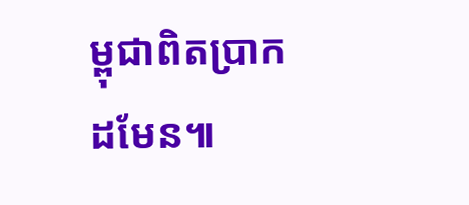ម្ពុជាពិតប្រាកដមែន៕